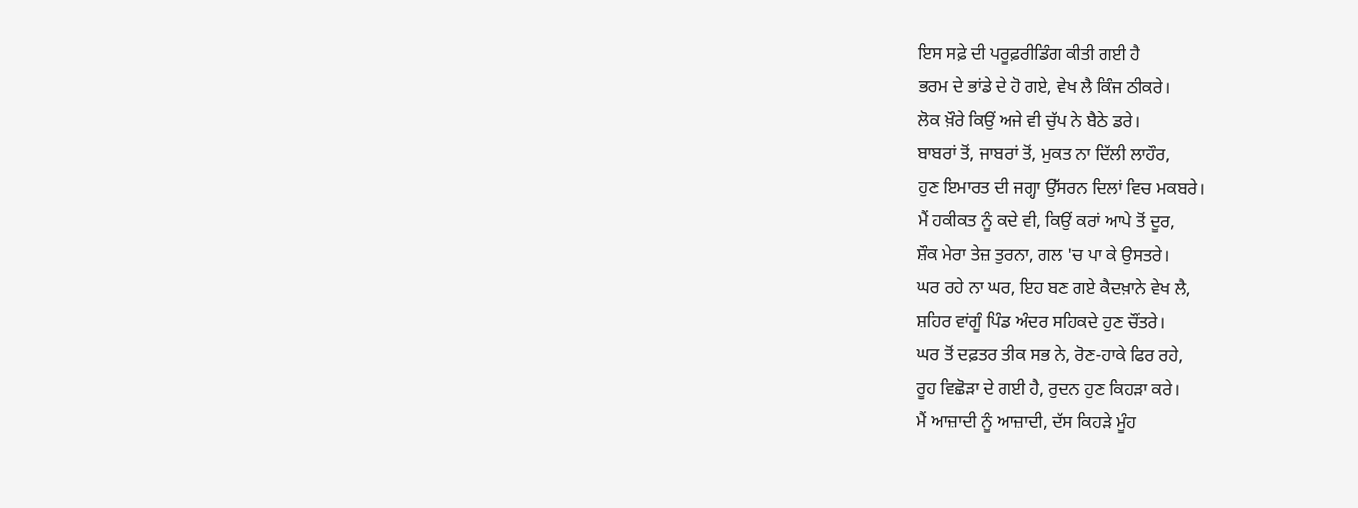ਇਸ ਸਫ਼ੇ ਦੀ ਪਰੂਫ਼ਰੀਡਿੰਗ ਕੀਤੀ ਗਈ ਹੈ
ਭਰਮ ਦੇ ਭਾਂਡੇ ਦੇ ਹੋ ਗਏ, ਵੇਖ ਲੈ ਕਿੰਜ ਠੀਕਰੇ।
ਲੋਕ ਖ਼ੌਰੇ ਕਿਉਂ ਅਜੇ ਵੀ ਚੁੱਪ ਨੇ ਬੈਠੇ ਡਰੇ।
ਬਾਬਰਾਂ ਤੋਂ, ਜਾਬਰਾਂ ਤੋਂ, ਮੁਕਤ ਨਾ ਦਿੱਲੀ ਲਾਹੌਰ,
ਹੁਣ ਇਮਾਰਤ ਦੀ ਜਗ੍ਹਾ ਉੱਸਰਨ ਦਿਲਾਂ ਵਿਚ ਮਕਬਰੇ।
ਮੈਂ ਹਕੀਕਤ ਨੂੰ ਕਦੇ ਵੀ, ਕਿਉਂ ਕਰਾਂ ਆਪੇ ਤੋਂ ਦੂਰ,
ਸ਼ੌਕ ਮੇਰਾ ਤੇਜ਼ ਤੁਰਨਾ, ਗਲ 'ਚ ਪਾ ਕੇ ਉਸਤਰੇ।
ਘਰ ਰਹੇ ਨਾ ਘਰ, ਇਹ ਬਣ ਗਏ ਕੈਦਖ਼ਾਨੇ ਵੇਖ ਲੈ,
ਸ਼ਹਿਰ ਵਾਂਗੂੰ ਪਿੰਡ ਅੰਦਰ ਸਹਿਕਦੇ ਹੁਣ ਚੌਂਤਰੇ।
ਘਰ ਤੋਂ ਦਫ਼ਤਰ ਤੀਕ ਸਭ ਨੇ, ਰੋਣ-ਹਾਕੇ ਫਿਰ ਰਹੇ,
ਰੂਹ ਵਿਛੋੜਾ ਦੇ ਗਈ ਹੈ, ਰੁਦਨ ਹੁਣ ਕਿਹੜਾ ਕਰੇ।
ਮੈਂ ਆਜ਼ਾਦੀ ਨੂੰ ਆਜ਼ਾਦੀ, ਦੱਸ ਕਿਹੜੇ ਮੂੰਹ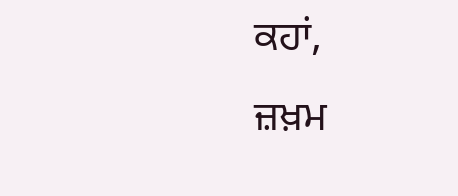ਕਹਾਂ,
ਜ਼ਖ਼ਮ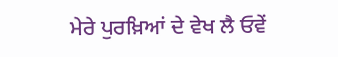ਮੇਰੇ ਪੁਰਖ਼ਿਆਂ ਦੇ ਵੇਖ ਲੈ ਓਵੇਂ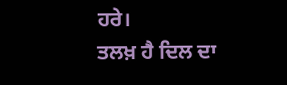ਹਰੇ।
ਤਲਖ਼ ਹੈ ਦਿਲ ਦਾ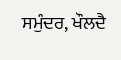ਸਮੁੰਦਰ, ਖੌਲਦੈ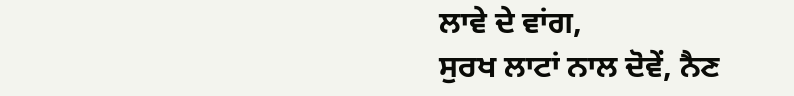ਲਾਵੇ ਦੇ ਵਾਂਗ,
ਸੁਰਖ ਲਾਟਾਂ ਨਾਲ ਦੋਵੇਂ, ਨੈਣ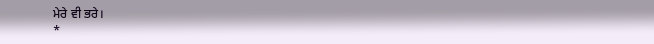ਮੇਰੇ ਵੀ ਭਰੇ।
*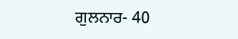ਗੁਲਨਾਰ- 40